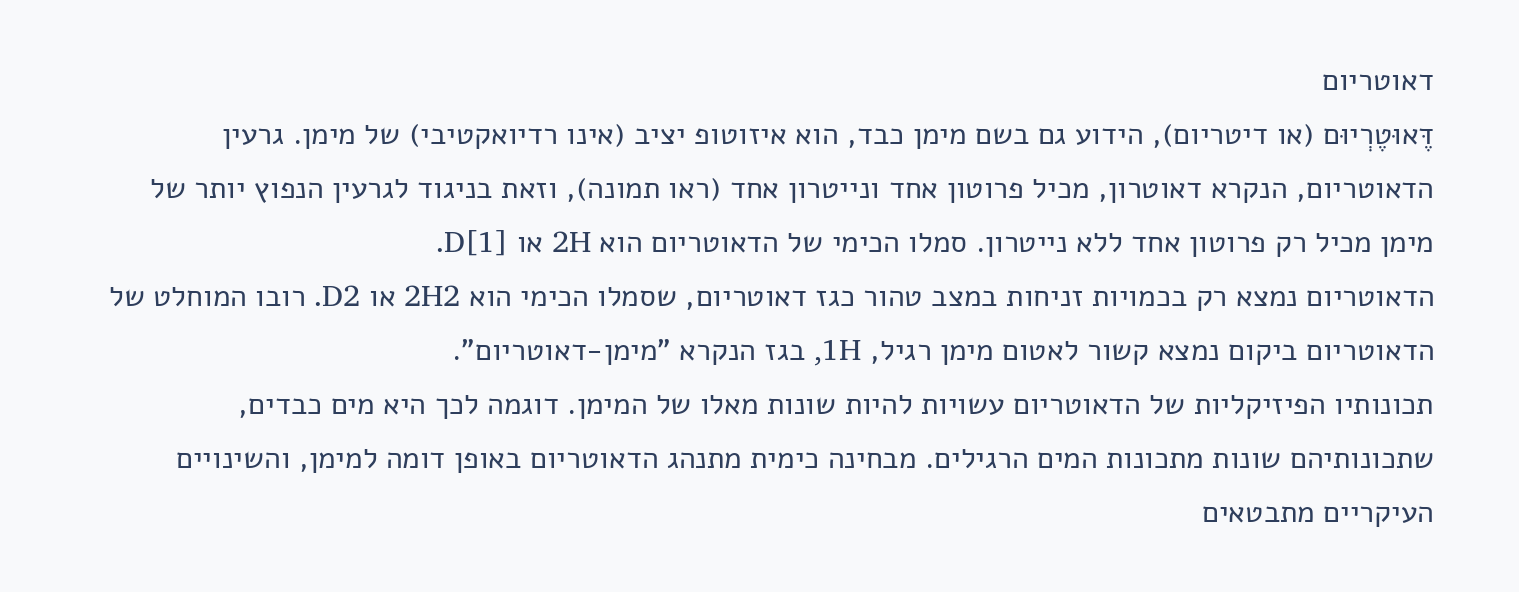דאוטריום
דֶּאוּטֶרְיוּם (או דיטריום), הידוע גם בשם מימן כבד, הוא איזוטופ יציב (אינו רדיואקטיבי) של מימן. גרעין הדאוטריום, הנקרא דאוטרון, מכיל פרוטון אחד ונייטרון אחד (ראו תמונה), וזאת בניגוד לגרעין הנפוץ יותר של מימן מכיל רק פרוטון אחד ללא נייטרון. סמלו הכימי של הדאוטריום הוא 2H או D[1].
הדאוטריום נמצא רק בכמויות זניחות במצב טהור כגז דאוטריום, שסמלו הכימי הוא 2H2 או D2. רובו המוחלט של הדאוטריום ביקום נמצא קשור לאטום מימן רגיל, 1H, בגז הנקרא "מימן-דאוטריום".
תכונותיו הפיזיקליות של הדאוטריום עשויות להיות שונות מאלו של המימן. דוגמה לכך היא מים כבדים, שתכונותיהם שונות מתכונות המים הרגילים. מבחינה כימית מתנהג הדאוטריום באופן דומה למימן, והשינויים העיקריים מתבטאים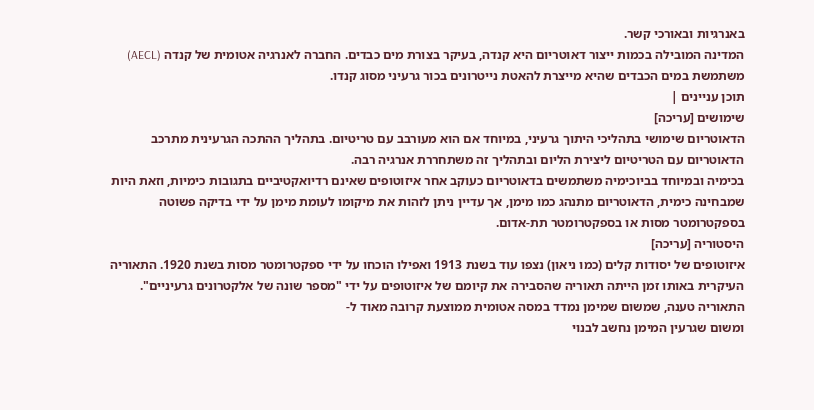באנרגיות ובאורכי קשר.
המדינה המובילה בכמות ייצור דאוטריום היא קנדה, בעיקר בצורת מים כבדים. החברה לאנרגיה אטומית של קנדה (AECL) משתמשת במים הכבדים שהיא מייצרת להאטת נייטרונים בכור גרעיני מסוג קנדו.
תוכן עניינים |
שימושים [עריכה]
הדאוטריום שימושי בתהליכי היתוך גרעיני, במיוחד אם הוא מעורבב עם טריטיום. בתהליך ההתכה הגרעינית מתרכב הדאוטריום עם הטריטיום ליצירת הליום ובתהליך זה משתחררת אנרגיה רבה.
בכימיה ובמיוחד בביוכימיה משתמשים בדאוטריום כעוקב אחר איזוטופים שאינם רדיואקטיביים בתגובות כימיות, וזאת היות שמבחינה כימית, הדאוטריום מתנהג כמו מימן, אך עדיין ניתן לזהות את מיקומו לעומת מימן על ידי בדיקה פשוטה בספקטרומטר מסות או בספקטרומטר תת-אדום.
היסטוריה [עריכה]
איזוטופים של יסודות קלים (כמו ניאון) נצפו עוד בשנת 1913 ואפילו הוכחו על ידי ספקטרומטר מסות בשנת 1920. התאוריה העיקרית באותו זמן הייתה תאוריה שהסבירה את קיומם של איזוטופים על ידי "מספר שונה של אלקטרונים גרעיניים". התאוריה טענה, שמשום שמימן נמדד במסה אטומית ממוצעת קרובה מאוד ל-
ומשום שגרעין המימן נחשב לבנוי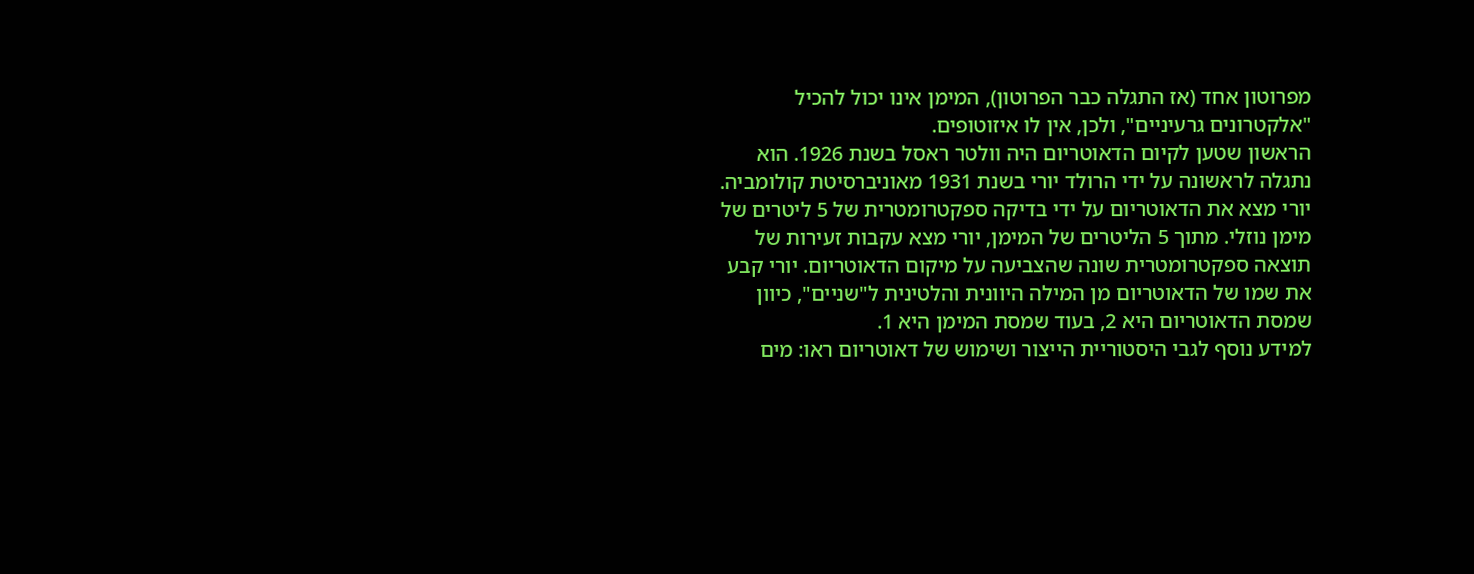מפרוטון אחד (אז התגלה כבר הפרוטון), המימן אינו יכול להכיל "אלקטרונים גרעיניים", ולכן, אין לו איזוטופים.
הראשון שטען לקיום הדאוטריום היה וולטר ראסל בשנת 1926. הוא נתגלה לראשונה על ידי הרולד יורי בשנת 1931 מאוניברסיטת קולומביה. יורי מצא את הדאוטריום על ידי בדיקה ספקטרומטרית של 5 ליטרים של מימן נוזלי. מתוך 5 הליטרים של המימן, יורי מצא עקבות זעירות של תוצאה ספקטרומטרית שונה שהצביעה על מיקום הדאוטריום. יורי קבע את שמו של הדאוטריום מן המילה היוונית והלטינית ל"שניים", כיוון שמסת הדאוטריום היא 2, בעוד שמסת המימן היא 1.
למידע נוסף לגבי היסטוריית הייצור ושימוש של דאוטריום ראו: מים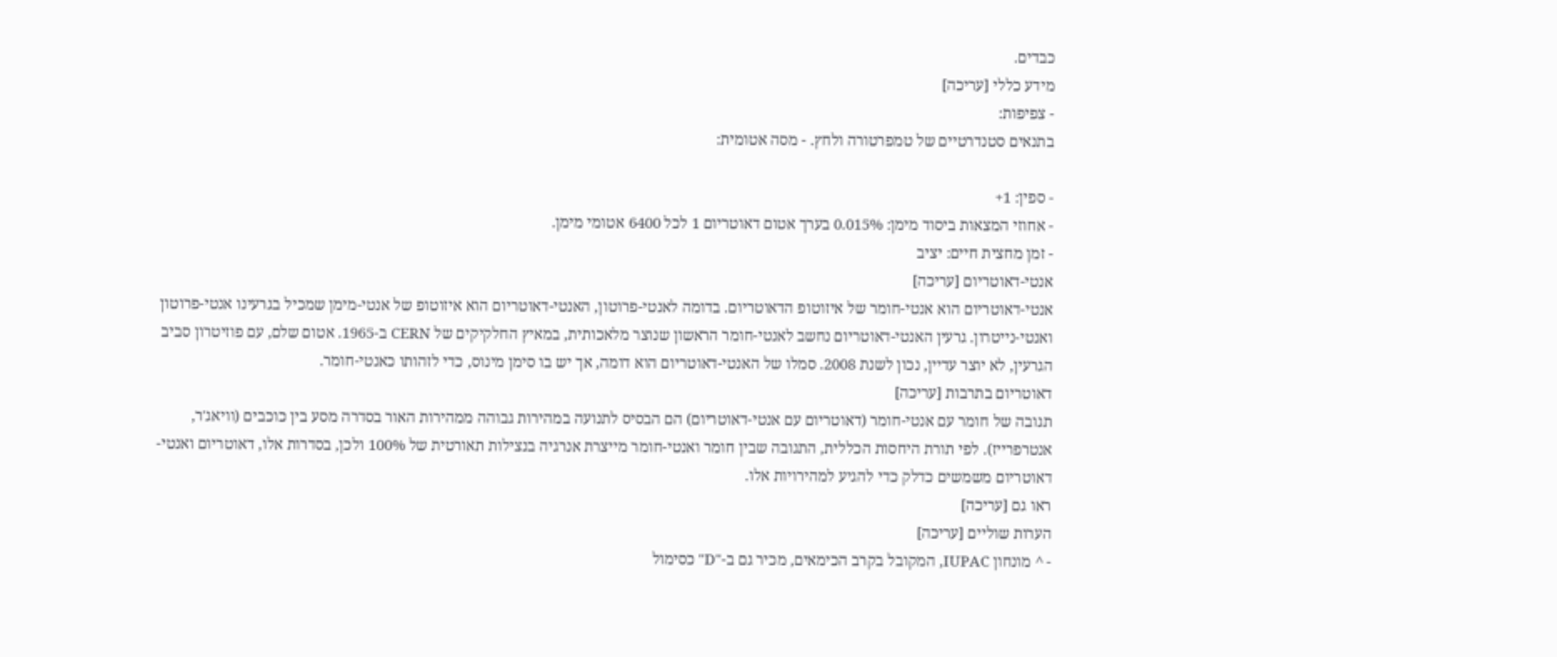כבדים.
מידע כללי [עריכה]
- צפיפות:
בתנאים סטנדרטיים של טמפרטורה ולחץ. - מסה אטומית:

- ספין: 1+
- אחוזי המצאות ביסוד מימן: 0.015% בערך אטום דאוטריום 1 לכל 6400 אטומי מימן.
- זמן מחצית חיים: יציב
אנטי-דאוטריום [עריכה]
אנטי-דאוטריום הוא אנטי-חומר של איזוטופ הדאוטריום. בדומה לאנטי-פרוטון, האנטי-דאוטריום הוא איזוטופ של אנטי-מימן שמכיל בגרעינו אנטי-פרוטון ואנטי-נייטרון. גרעין האנטי-דאוטריום נחשב לאנטי-חומר הראשון שנוצר מלאכותית, במאיץ החלקיקים של CERN ב-1965. אטום שלם, עם פוזיטרון סביב הגרעין, לא יוצר עדיין, נכון לשנת 2008. סמלו של האנטי-דאוטריום הוא דומה, אך יש בו סימן מינוס, כדי לזהותו כאנטי-חומר.
דאוטריום בתרבות [עריכה]
תגובה של חומר עם אנטי-חומר (דאוטריום עם אנטי-דאוטריום) הם הבסיס לתנועה במהירות גבוהה ממהירות האור בסדרה מסע בין כוכבים (וויאג'ר, אנטרפרייז). לפי תורת היחסות הכללית, התגובה שבין חומר ואנטי-חומר מייצרת אנרגיה בנצילות תאורטית של 100% ולכן, בסדרות אלו, דאוטריום ואנטי-דאוטריום משמשים כדלק כדי להגיע למהירויות אלו.
ראו גם [עריכה]
הערות שוליים [עריכה]
- ^ מונחון IUPAC, המקובל בקרב הכימאים, מכיר גם ב-"D" כסימול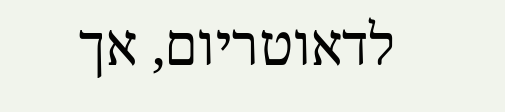לדאוטריום, אך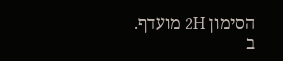הסימון 2H מועדף.
ב